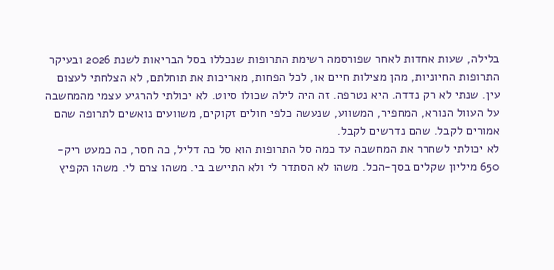בלילה, שעות אחדות לאחר שפורסמה רשימת התרופות שנכללו בסל הבריאות לשנת 2026 ובעיקר התרופות החיוניות, מהן מצילות חיים או, לכל הפחות, מאריכות את תוחלתם, לא הצלחתי לעצום עין. שנתי לא רק נדדה. היא נטרפה. זה היה לילה שכולו סיוט. לא יכולתי להרגיע עצמי מהמחשבה על העוול הנורא, המחפיר, המשווע, שנעשה כלפי חולים זקוקים, משוועים נואשים לתרופה שהם אמורים לקבל. שהם נדרשים לקבל.
לא יכולתי לשחרר את המחשבה עד כמה סל התרופות הוא סל כה דליל, כה חסר, כה כמעט ריק- 650 מיליון שקלים בסך-הכל. משהו לא הסתדר לי ולא התיישב בי. משהו צרם לי. משהו הקפיץ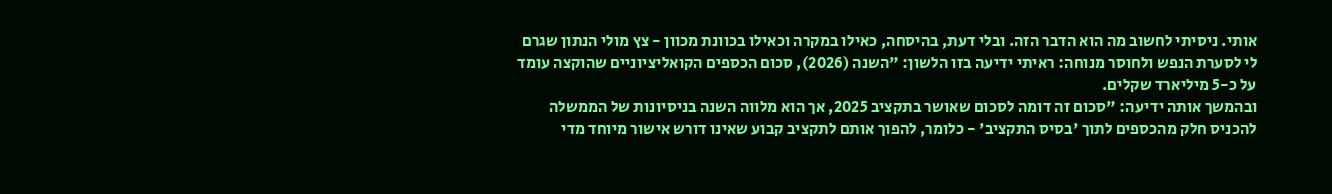אותי. ניסיתי לחשוב מה הוא הדבר הזה. ובלי דעת, בהיסחה, כאילו במקרה וכאילו בכוונת מכוון - צץ מולי הנתון שגרם לי לסערת הנפש ולחוסר מנוחה: ראיתי ידיעה בזו הלשון: "השנה (2026), סכום הכספים הקואליציוניים שהוקצה עומד על כ-5 מיליארד שקלים.
ובהמשך אותה ידיעה: "סכום זה דומה לסכום שאושר בתקציב 2025, אך הוא מלווה השנה בניסיונות של הממשלה להכניס חלק מהכספים לתוך 'בסיס התקציב' - כלומר, להפוך אותם לתקציב קבוע שאינו דורש אישור מיוחד מדי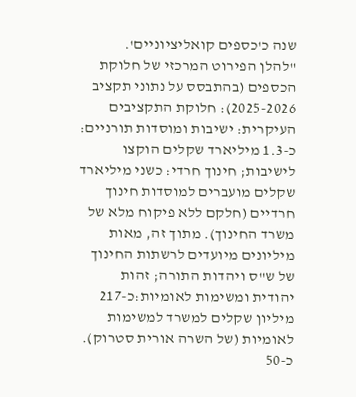שנה כ'כספים קואליציוניים'.
"להלן הפירוט המרכזי של חלוקת הכספים (בהתבסס על נתוני תקציב 2025-2026): חלוקת התקציבים העיקרית: ישיבות ומוסדות תורניים: כ-1.3 מיליארד שקלים הוקצו לישיבות; חינוך חרדי: כשני מיליארד שקלים מועברים למוסדות חינוך חרדיים (חלקם ללא פיקוח מלא של משרד החינוך). מתוך זה, מאות מיליונים מיועדים לרשתות החינוך של ש"ס ויהדות התורה; זהות יהודית ומשימות לאומיות:כ-217 מיליון שקלים למשרד למשימות לאומיות (של השרה אורית סטרוק). כ-50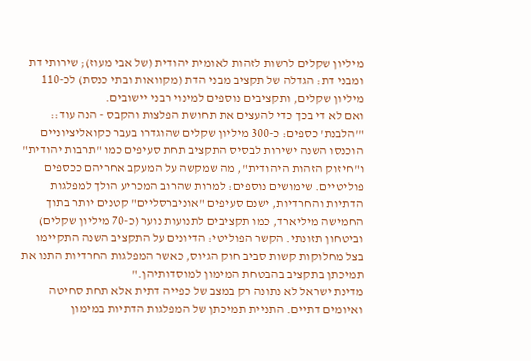מיליון שקלים לרשות לזהות לאומית יהודית (של אבי מעוז); שירותי דת ומבני דת: הגדלה של תקציב מבני הדת (מקוואות ובתי כנסת) לכ-110 מיליון שקלים, ותקציבים נוספים למינוי רבני יישובים.
ואם לא די בכך כדי להעצים את תחושת הפלצות והקבס - הנה עוד:: "'הלבנת' כספים: כ-300 מיליון שקלים שהוגדרו בעבר כקואליציוניים הוכנסו השנה ישירות לבסיס התקציב תחת סעיפים כמו "תרבות יהודית" ו"חיזוק הזהות היהודית", מה שמקשה על המעקב אחריהם ככספים פוליטיים. שימושים נוספים: למרות שהרוב המכריע הולך למפלגות הדתיות והחרדיות, ישנם סעיפים "אוניברסליים" קטנים יותר בתוך החמישה מיליארד, כמו תקציבים לתנועות נוער (כ-70 מיליון שקלים) וביטחון תזונתי. הקשר הפוליטי: הדיונים על התקציב השנה התקיימו בצל מחלוקות קשות סביב חוק הגיוס, כאשר המפלגות החרדיות התנו את תמיכתן בתקציב בהבטחת המימון למוסדותיהן."
מדינת ישראל לא נתונה רק במצב של כפייה דתית אלא תחת סחיטה ואיומים דתיים. התניית תמיכתן של המפלגות הדתיות במימון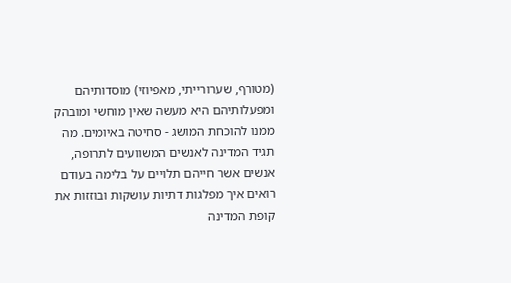(מטורף, שערורייתי, מאפיוזי) מוסדותיהם ומפעלותיהם היא מעשה שאין מוחשי ומובהק ממנו להוכחת המושג - סחיטה באיומים. מה תגיד המדינה לאנשים המשוועים לתרופה, אנשים אשר חייהם תלויים על בלימה בעודם רואים איך מפלגות דתיות עושקות ובוזזות את קופת המדינה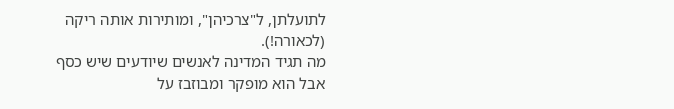לתועלתן, ל"צרכיהן", ומותירות אותה ריקה (לכאורה!).
מה תגיד המדינה לאנשים שיודעים שיש כסף אבל הוא מופקר ומבוזבז על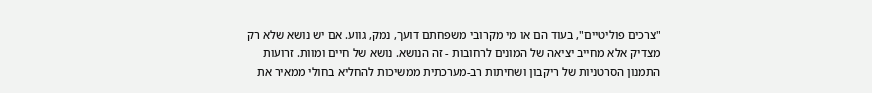"צרכים פוליטיים", בעוד הם או מי מקרובי משפחתם דועך, נמק, גווע. אם יש נושא שלא רק מצדיק אלא מחייב יציאה של המונים לרחובות - זה הנושא. נושא של חיים ומוות. זרועות התמנון הסרטניות של ריקבון ושחיתות רב-מערכתית ממשיכות להחליא בחולי ממאיר את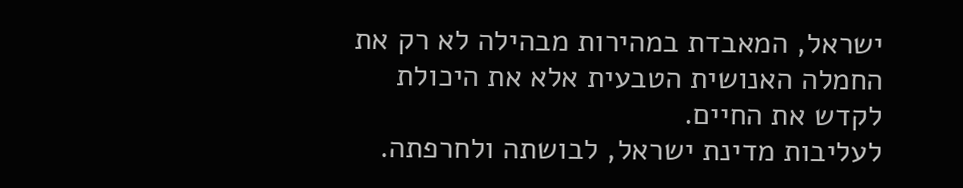ישראל, המאבדת במהירות מבהילה לא רק את החמלה האנושית הטבעית אלא את היכולת לקדש את החיים.
לעליבות מדינת ישראל, לבושתה ולחרפתה.